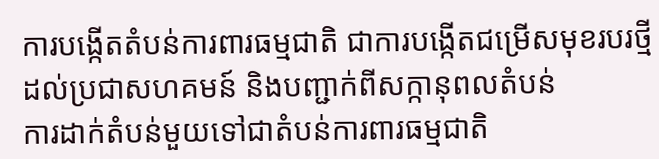ការបង្កើតតំបន់ការពារធម្មជាតិ ជាការបង្កើតជម្រើសមុខរបរថ្មីដល់ប្រជាសហគមន៍ និងបញ្ជាក់ពីសក្កានុពលតំបន់
ការដាក់តំបន់មួយទៅជាតំបន់ការពារធម្មជាតិ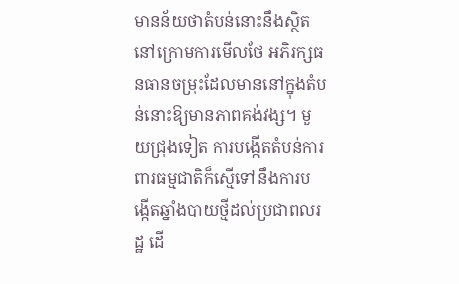មានន័យថាតំបន់នោះនឹងស្ថិតនៅក្រោមការមើលថែ អភិរក្សធនធានចម្រុះដែលមាននៅក្នុងតំបន់នោះឱ្យមានភាពគង់វង្ស។ មួយជ្រុងទៀត ការបង្កើតតំបន់ការពារធម្មជាតិក៏ស្មើទៅនឹងការបង្កើតឆ្នាំងបាយថ្មីដល់ប្រជាពលរដ្ឋ ដើ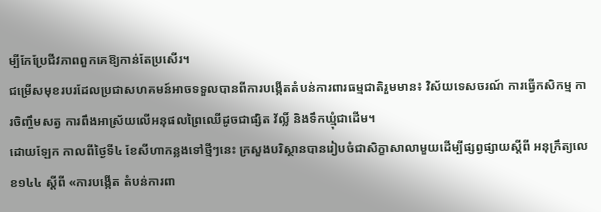ម្បីកែប្រែជីវភាពពួកគេឱ្យកាន់តែប្រសើរ។
ជម្រើសមុខរបរដែលប្រជាសហគមន៍អាចទទួលបានពីការបង្កើតតំបន់ការពារធម្មជាតិរួមមាន៖ វិស័យទេសចរណ៍ ការធ្វើកសិកម្ម ការចិញ្ចឹមសត្វ ការពឹងអាស្រ័យលើអនុផលព្រៃឈើដូចជាផ្សិត វ័ល្លិ៍ និងទឹកឃ្មុំជាដើម។
ដោយឡែក កាលពីថ្ងៃទី៤ ខែសីហាកន្លងទៅថ្មីៗនេះ ក្រសួងបរិស្ថានបានរៀបចំជាសិក្ខាសាលាមួយដើម្បីផ្សព្វផ្សាយស្តីពី អនុក្រឹត្យលេខ១៤៤ ស្តីពី «ការបង្កើត តំបន់ការពា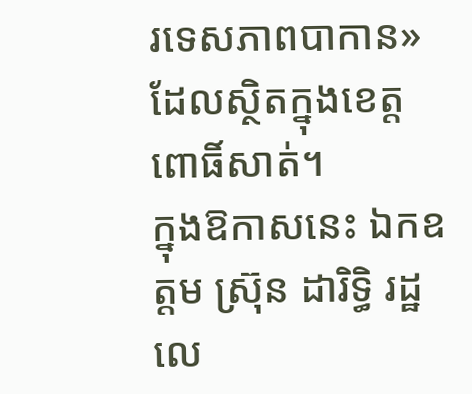រទេសភាពបាកាន» ដែលស្ថិតក្នុងខេត្តពោធិ៍សាត់។
ក្នុងឱកាសនេះ ឯកឧត្តម ស្រ៊ុន ដារិទ្ធិ រដ្ឋលេ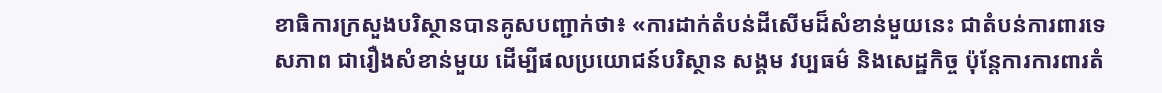ខាធិការក្រសួងបរិស្ថានបានគូសបញ្ជាក់ថា៖ «ការដាក់តំបន់ដីសើមដ៏សំខាន់មួយនេះ ជាតំបន់ការពារទេសភាព ជារឿងសំខាន់មួយ ដើម្បីផលប្រយោជន៍បរិស្ថាន សង្គម វប្បធម៌ និងសេដ្ឋកិច្ច ប៉ុន្តែការការពារតំ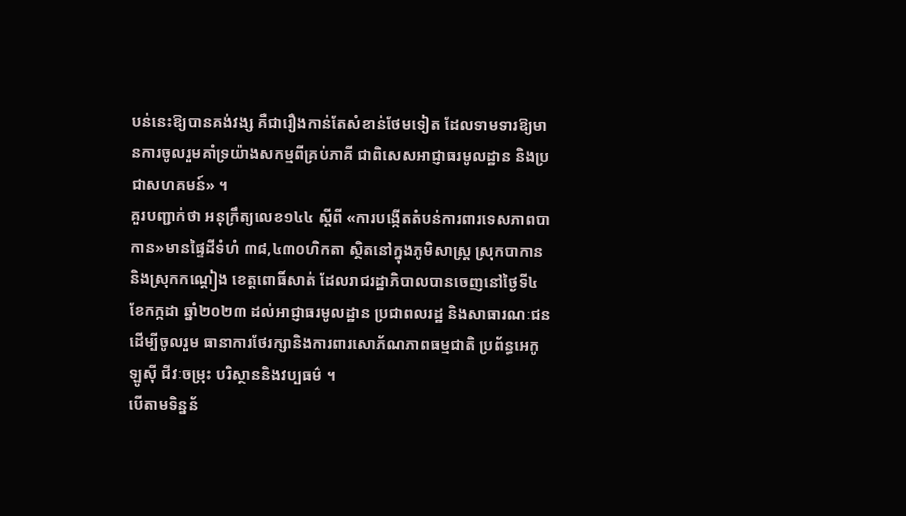បន់នេះឱ្យបានគង់វង្ស គឺជារឿងកាន់តែសំខាន់ថែមទៀត ដែលទាមទារឱ្យមានការចូលរួមគាំទ្រយ៉ាងសកម្មពីគ្រប់ភាគី ជាពិសេសអាជ្ញាធរមូលដ្ឋាន និងប្រជាសហគមន៍» ។
គួរបញ្ជាក់ថា អនុក្រឹត្យលេខ១៤៤ ស្តីពី «ការបង្កើតតំបន់ការពារទេសភាពបាកាន»មានផ្ទៃដីទំហំ ៣៨,៤៣០ហិកតា ស្ថិតនៅក្នុងភូមិសាស្ត្រ ស្រុកបាកាននិងស្រុកកណ្តៀង ខេត្តពោធិ៍សាត់ ដែលរាជរដ្ឋាភិបាលបានចេញនៅថ្ងៃទី៤ ខែកក្កដា ឆ្នាំ២០២៣ ដល់អាជ្ញាធរមូលដ្ឋាន ប្រជាពលរដ្ឋ និងសាធារណៈជន ដើម្បីចូលរួម ធានាការថែរក្សានិងការពារសោភ័ណភាពធម្មជាតិ ប្រព័ន្ធអេកូឡូស៊ី ជីវៈចម្រុះ បរិស្ថាននិងវប្បធម៌ ។
បើតាមទិន្នន័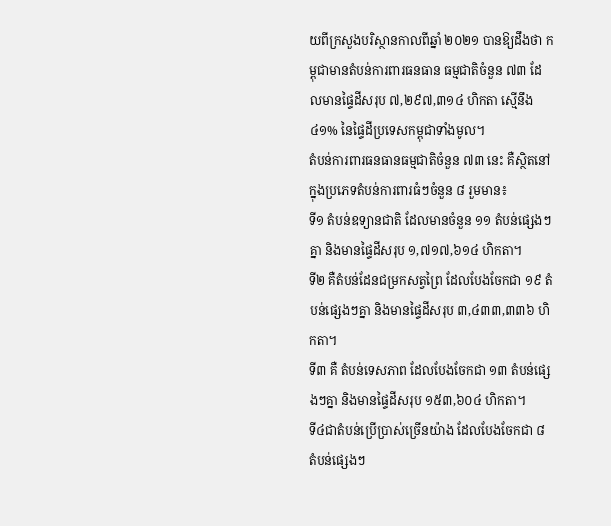យពីក្រសួងបរិស្ថានកាលពីឆ្នាំ ២០២១ បានឱ្យដឹងថា កម្ពុជាមានតំបន់ការពារធនធាន ធម្មជាតិចំនួន ៧៣ ដែលមានផ្ទៃដីសរុប ៧,២៩៧,៣១៤ ហិកតា ស្មើនឹង ៤១% នៃផ្ទៃដីប្រទេសកម្ពុជាទាំងមូល។
តំបន់ការពារធនធានធម្មជាតិចំនួន ៧៣ នេះ គឺស្ថិតនៅក្នុងប្រភេទតំបន់ការពារធំៗចំនួន ៨ រួមមាន៖
ទី១ តំបន់ឧទ្យានជាតិ ដែលមានចំនួន ១១ តំបន់ផ្សេងៗគ្នា និងមានផ្ទៃដីសរុប ១,៧១៧,៦១៤ ហិកតា។
ទី២ គឺតំបន់ដែនជម្រកសត្វព្រៃ ដែលបែងចែកជា ១៩ តំបន់ផ្សេងៗគ្នា និងមានផ្ទៃដីសរុប ៣,៤៣៣,៣៣៦ ហិកតា។
ទី៣ គឺ តំបន់ទេសភាព ដែលបែងចែកជា ១៣ តំបន់ផ្សេងៗគ្នា និងមានផ្ទៃដីសរុប ១៥៣,៦០៤ ហិកតា។
ទី៤ជាតំបន់ប្រើប្រាស់ច្រើនយ៉ាង ដែលបែងចែកជា ៨ តំបន់ផ្សេងៗ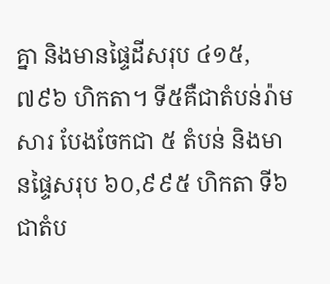គ្នា និងមានផ្ទៃដីសរុប ៤១៥,៧៩៦ ហិកតា។ ទី៥គឺជាតំបន់រ៉ាមសារ បែងចែកជា ៥ តំបន់ និងមានផ្ទៃសរុប ៦០,៩៩៥ ហិកតា ទី៦ជាតំប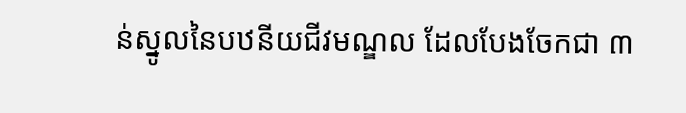ន់ស្នូលនៃបឋនីយជីវមណ្ឌល ដែលបែងចែកជា ៣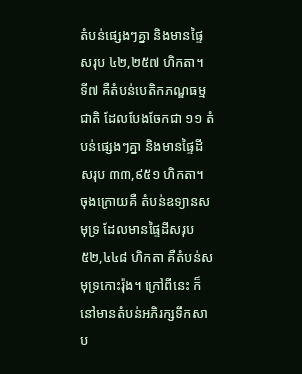តំបន់ផ្សេងៗគ្នា និងមានផ្ទៃសរុប ៤២,២៥៧ ហិកតា។ ទី៧ គឺតំបន់បេតិកភណ្ឌធម្មជាតិ ដែលបែងចែកជា ១១ តំបន់ផ្សេងៗគ្នា និងមានផ្ទៃដីសរុប ៣៣,៩៥១ ហិកតា។
ចុងក្រោយគឺ តំបន់ឧទ្យានសមុទ្រ ដែលមានផ្ទៃដីសរុប ៥២,៤៤៨ ហិកតា គឺតំបន់សមុទ្រកោះរ៉ុង។ ក្រៅពីនេះ ក៏នៅមានតំបន់អភិរក្សទឹកសាប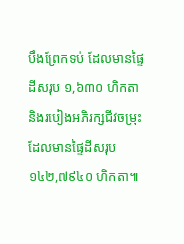បឹងព្រែកទប់ ដែលមានផ្ទៃដីសរុប ១,៦៣០ ហិកតា និងរបៀងអភិរក្សជីវចម្រុះដែលមានផ្ទៃដីសរុប ១៤២,៧៩៤០ ហិកតា៕